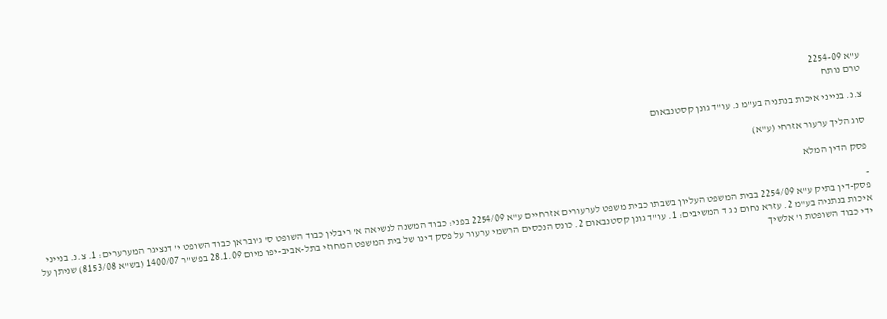ע"א 2254-09
טרם נותח

צ.נ. בנייני איכות בנתניה בע"מ נ. עו"ד גונן קסטנבאום

סוג הליך ערעור אזרחי (ע"א)

פסק הדין המלא

-
פסק-דין בתיק ע"א 2254/09 בבית המשפט העליון בשבתו כבית משפט לערעורים אזרחיים ע"א 2254/09 בפני: כבוד המשנה לנשיאה א' ריבלין כבוד השופט ס' ג'ובראן כבוד השופט י' דנציגר המערערים: 1. צ.נ. בנייני איכות בנתניה בע"מ 2. עזרא נחום נ ג ד המשיבים: 1. עו"ד גונן קסטנבאום 2. כונס הנכסים הרשמי ערעור על פסק דינו של בית המשפט המחוזי בתל-אביב-יפו מיום 28.1.09 בפש"ר 1400/07 (בש"א 8153/08) שניתן על ידי כבוד השופטת ו' אלשיך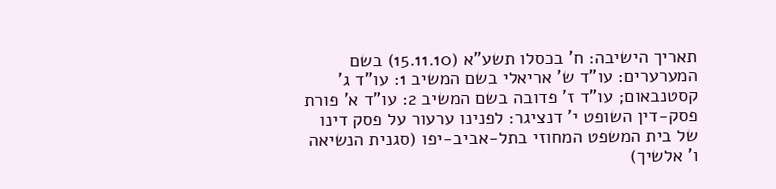תאריך הישיבה: ח' בכסלו תשע"א (15.11.10) בשם המערערים: עו"ד ש' אריאלי בשם המשיב 1: עו"ד ג' קסטנבאום; עו"ד ז' פדובה בשם המשיב 2: עו"ד א' פורת פסק-דין השופט י' דנציגר: לפנינו ערעור על פסק דינו של בית המשפט המחוזי בתל-אביב-יפו (סגנית הנשיאה ו' אלשיך)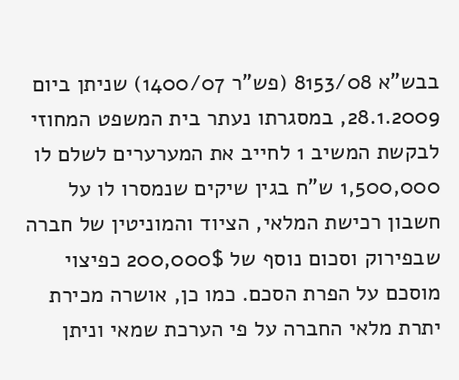בבש"א 8153/08 (פש"ר 1400/07) שניתן ביום 28.1.2009, במסגרתו נעתר בית המשפט המחוזי לבקשת המשיב 1 לחייב את המערערים לשלם לו 1,500,000 ש"ח בגין שיקים שנמסרו לו על חשבון רכישת המלאי, הציוד והמוניטין של חברה שבפירוק וסכום נוסף של 200,000$ כפיצוי מוסכם על הפרת הסכם. כמו כן, אושרה מכירת יתרת מלאי החברה על פי הערכת שמאי וניתן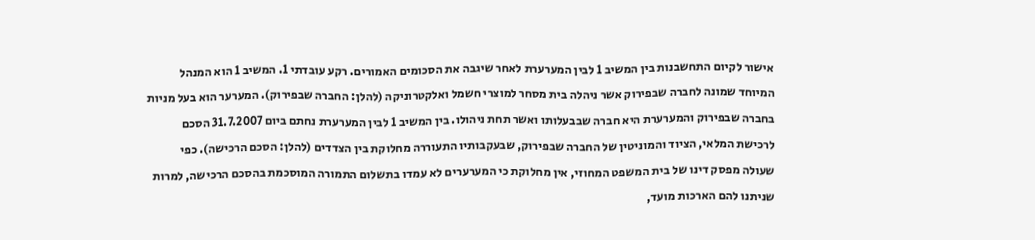אישור לקיום התחשבנות בין המשיב 1 לבין המערערת לאחר שיגבה את הסכומים האמורים. רקע עובדתי 1. המשיב 1 הוא המנהל המיוחד שמונה לחברה שבפירוק אשר ניהלה בית מסחר למוצרי חשמל ואלקטרוניקה (להלן: החברה שבפירוק). המערער הוא בעל מניות בחברה שבפירוק והמערערת היא חברה שבבעלותו ואשר תחת ניהולו. בין המשיב 1 לבין המערערת נחתם ביום 31.7.2007 הסכם לרכישת המלאי, הציוד והמוניטין של החברה שבפירוק, שבעקבותיו התעוררה מחלוקת בין הצדדים (להלן: הסכם הרכישה). כפי שעולה מפסק דינו של בית המשפט המחוזי, אין מחלוקת כי המערערים לא עמדו בתשלום התמורה המוסכמת בהסכם הרכישה, למרות שניתנו להם הארכות מועד,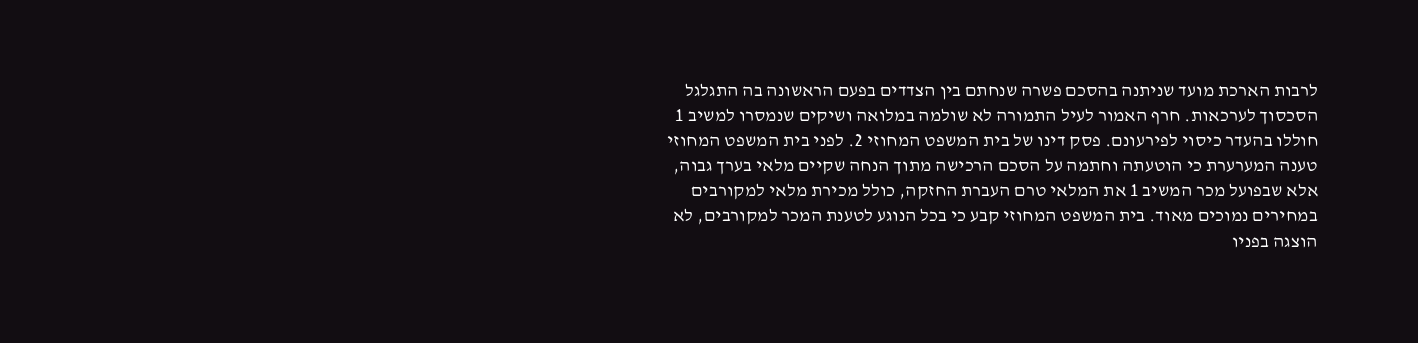לרבות הארכת מועד שניתנה בהסכם פשרה שנחתם בין הצדדים בפעם הראשונה בה התגלגל הסכסוך לערכאות. חרף האמור לעיל התמורה לא שולמה במלואה ושיקים שנמסרו למשיב 1 חוללו בהעדר כיסוי לפירעונם. פסק דינו של בית המשפט המחוזי 2. לפני בית המשפט המחוזי טענה המערערת כי הוטעתה וחתמה על הסכם הרכישה מתוך הנחה שקיים מלאי בערך גבוה, אלא שבפועל מכר המשיב 1 את המלאי טרם העברת החזקה, כולל מכירת מלאי למקורבים במחירים נמוכים מאוד. בית המשפט המחוזי קבע כי בכל הנוגע לטענת המכר למקורבים, לא הוצגה בפניו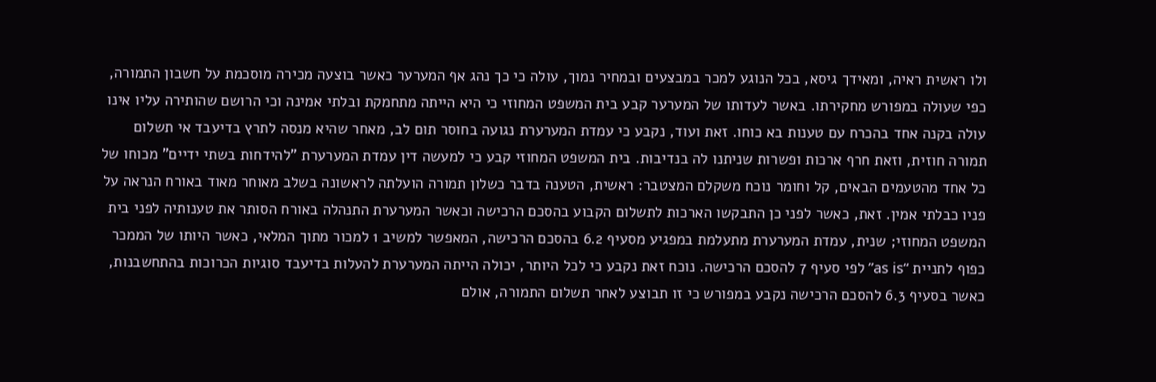ולו ראשית ראיה, ומאידך גיסא, בכל הנוגע למכר במבצעים ובמחיר נמוך, עולה כי כך נהג אף המערער כאשר בוצעה מכירה מוסכמת על חשבון התמורה, כפי שעולה במפורש מחקירתו. באשר לעדותו של המערער קבע בית המשפט המחוזי כי היא הייתה מתחמקת ובלתי אמינה וכי הרושם שהותירה עליו אינו עולה בקנה אחד בהכרח עם טענות בא כוחו. זאת ועוד, נקבע כי עמדת המערערת נגועה בחוסר תום לב, מאחר שהיא מנסה לתרץ בדיעבד אי תשלום תמורה חוזית, וזאת חרף ארכות ופשרות שניתנו לה בנדיבות. בית המשפט המחוזי קבע כי למעשה דין עמדת המערערת "להידחות בשתי ידיים" מכוחו של כל אחד מהטעמים הבאים, קל וחומר נוכח משקלם המצטבר: ראשית, הטענה בדבר כשלון תמורה הועלתה לראשונה בשלב מאוחר מאוד באורח הנראה על פניו כבלתי אמין. זאת, כאשר לפני כן התבקשו הארכות לתשלום הקבוע בהסכם הרכישה וכאשר המערערת התנהלה באורח הסותר את טענותיה לפני בית המשפט המחוזי; שנית, עמדת המערערת מתעלמת במפגיע מסעיף 6.2 בהסכם הרכישה, המאפשר למשיב 1 למכור מתוך המלאי, כאשר היותו של הממכר כפוף לתניית “as is” לפי סעיף 7 להסכם הרכישה. נוכח זאת נקבע כי לכל היותר, יכולה הייתה המערערת להעלות בדיעבד סוגיות הכרוכות בהתחשבנות, כאשר בסעיף 6.3 להסכם הרכישה נקבע במפורש כי זו תבוצע לאחר תשלום התמורה, אולם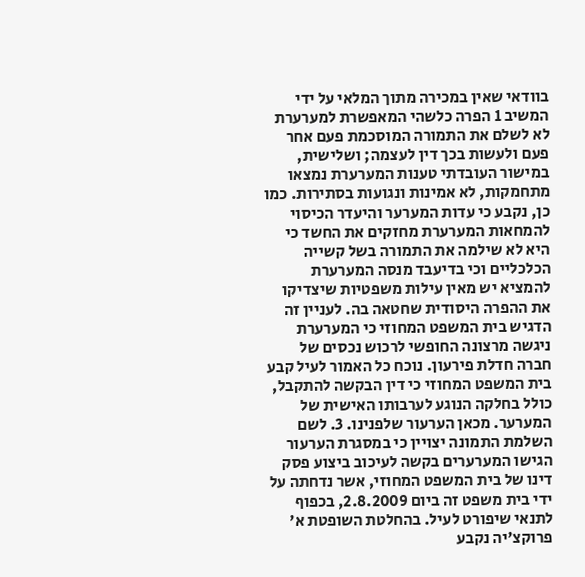בוודאי שאין במכירה מתוך המלאי על ידי המשיב 1 הפרה כלשהי המאפשרת למערערת לא לשלם את התמורה המוסכמת פעם אחר פעם ולעשות בכך דין לעצמה; ושלישית, במישור העובדתי טענות המערערת נמצאו מתחמקות, לא אמינות ונגועות בסתירות. כמו כן, נקבע כי עדות המערער והיעדר הכיסוי להמחאות המערערת מחזקים את החשד כי היא לא שילמה את התמורה בשל קשייה הכלכליים וכי בדיעבד מנסה המערערת להמציא יש מאין עילות משפטיות שיצדיקו את ההפרה היסודית שחטאה בה. לעניין זה הדגיש בית המשפט המחוזי כי המערערת ניגשה מרצונה החופשי לרכוש נכסים של חברה חדלת פירעון. נוכח כל האמור לעיל קבע בית המשפט המחוזי כי דין הבקשה להתקבל, כולל בחלקה הנוגע לערבותו האישית של המערער. מכאן הערעור שלפנינו. 3. לשם השלמת התמונה יצויין כי במסגרת הערעור הגישו המערערים בקשה לעיכוב ביצוע פסק דינו של בית המשפט המחוזי, אשר נדחתה על ידי בית משפט זה ביום 2.8.2009, בכפוף לתנאי שיפורט לעיל. בהחלטת השופטת א' פרוקצ'יה נקבע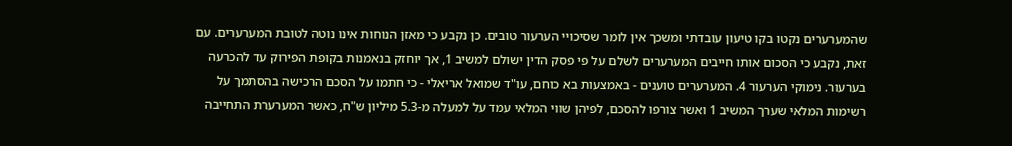שהמערערים נקטו בקו טיעון עובדתי ומשכך אין לומר שסיכויי הערעור טובים. כן נקבע כי מאזן הנוחות אינו נוטה לטובת המערערים. עם זאת, נקבע כי הסכום אותו חייבים המערערים לשלם על פי פסק הדין ישולם למשיב 1, אך יוחזק בנאמנות בקופת הפירוק עד להכרעה בערעור. נימוקי הערעור 4. המערערים טוענים - באמצעות בא כוחם, עו"ד שמואל אריאלי - כי חתמו על הסכם הרכישה בהסתמך על רשימות המלאי שערך המשיב 1 ואשר צורפו להסכם, לפיהן שווי המלאי עמד על למעלה מ-5.3 מיליון ש"ח, כאשר המערערת התחייבה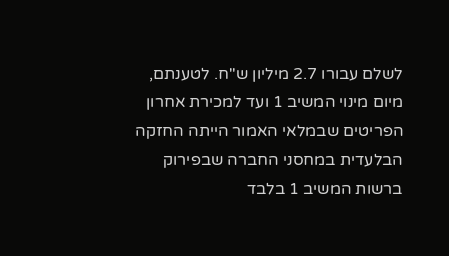לשלם עבורו 2.7 מיליון ש"ח. לטענתם, מיום מינוי המשיב 1 ועד למכירת אחרון הפריטים שבמלאי האמור הייתה החזקה הבלעדית במחסני החברה שבפירוק ברשות המשיב 1 בלבד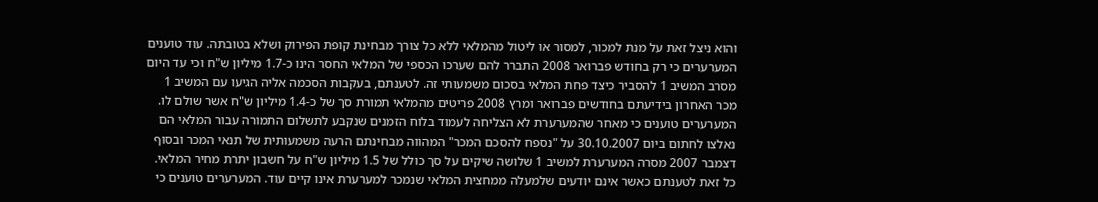והוא ניצל זאת על מנת למכור, למסור או ליטול מהמלאי ללא כל צורך מבחינת קופת הפירוק ושלא בטובתה. עוד טוענים המערערים כי רק בחודש פברואר 2008 התברר להם שערכו הכספי של המלאי החסר הינו כ-1.7 מיליון ש"ח וכי עד היום מסרב המשיב 1 להסביר כיצד פחת המלאי בסכום משמעותי זה. לטענתם, בעקבות הסכמה אליה הגיעו עם המשיב 1 מכר האחרון בידיעתם בחודשים פברואר ומרץ 2008 פריטים מהמלאי תמורת סך של כ-1.4 מיליון ש"ח אשר שולם לו. המערערים טוענים כי מאחר שהמערערת לא הצליחה לעמוד בלוח הזמנים שנקבע לתשלום התמורה עבור המלאי הם נאלצו לחתום ביום 30.10.2007 על "נספח להסכם המכר" המהווה מבחינתם הרעה משמעותית של תנאי המכר ובסוף דצמבר 2007 מסרה המערערת למשיב 1 שלושה שיקים על סך כולל של 1.5 מיליון ש"ח על חשבון יתרת מחיר המלאי. כל זאת לטענתם כאשר אינם יודעים שלמעלה ממחצית המלאי שנמכר למערערת אינו קיים עוד. המערערים טוענים כי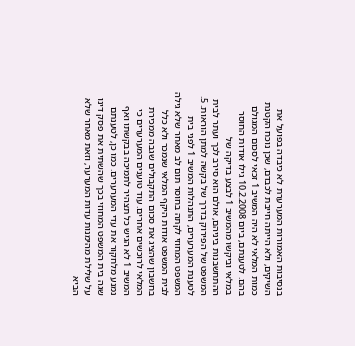בנסיבות האמורות המערערת לא כיבדה בפועל את השיקים, ולא הייתה חייבת לכבדם, שכן נוכח הקטנת כמות המלאי לא היה המשיב 1 זכאי לסכום המגולם בהם. לטענתם, ביום 10.2.2008 גילו אודות החוסר במלאי וביקשו מהמשיב 1 לבצע בדיקה של ההתחשבנות ביניהם, אולם הוא סירב לכך ועתר לבית המשפט של הפירוק בדרך של בקשה למתן הוראות. 5. לטענת המערערים, התנהלות המשיב 1 לפני בית המשפט המחוזי לקתה בחוסר תום לב מאחר שלא גילה לבית המשפט אודות היקף המלאי שנמכר ולא כלל בחשבון שהציג את סכום התקבולים שגבה ממכירת המלאי לרוכשים אחרים. עוד טוענים המערערים כי המשיב 1 לא הגיש כל תצהיר לתמיכה בבקשתו ואף נמנע מלחקור את עדי המערערים. כמו כן, לטענתם שגה בית המשפט המחוזי בכך שהשתית את פסק דינו על שלילת מהימנות עדות המערער, וזאת מאחר שלא הביא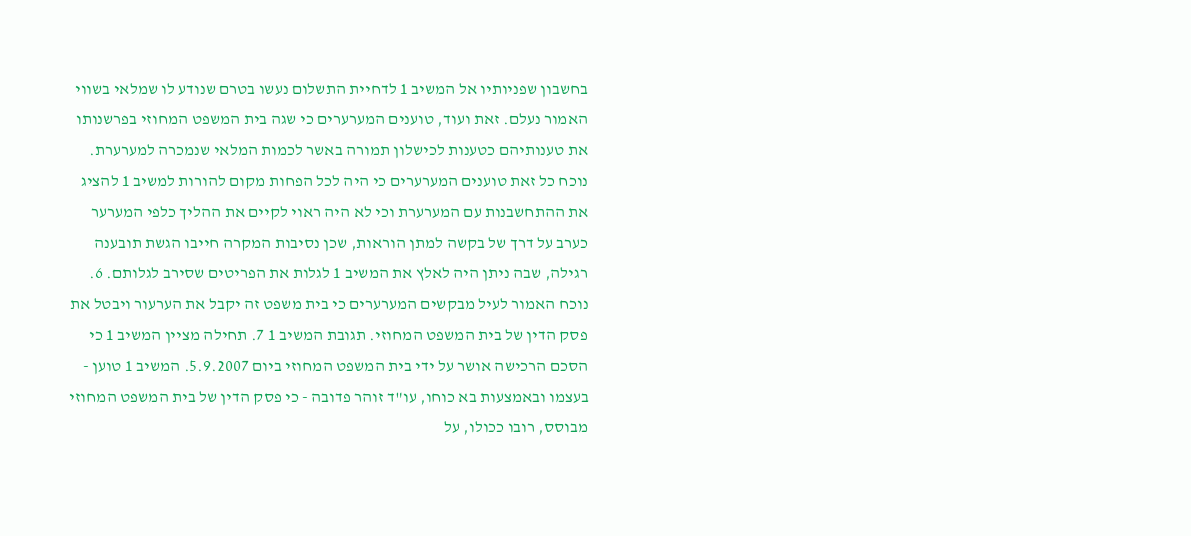בחשבון שפניותיו אל המשיב 1 לדחיית התשלום נעשו בטרם שנודע לו שמלאי בשווי האמור נעלם. זאת ועוד, טוענים המערערים כי שגה בית המשפט המחוזי בפרשנותו את טענותיהם כטענות לכישלון תמורה באשר לכמות המלאי שנמכרה למערערת. נוכח כל זאת טוענים המערערים כי היה לכל הפחות מקום להורות למשיב 1 להציג את ההתחשבנות עם המערערת וכי לא היה ראוי לקיים את ההליך כלפי המערער כערב על דרך של בקשה למתן הוראות, שכן נסיבות המקרה חייבו הגשת תובענה רגילה, שבה ניתן היה לאלץ את המשיב 1 לגלות את הפריטים שסירב לגלותם. 6. נוכח האמור לעיל מבקשים המערערים כי בית משפט זה יקבל את הערעור ויבטל את פסק הדין של בית המשפט המחוזי. תגובת המשיב 1 7. תחילה מציין המשיב 1 כי הסכם הרכישה אושר על ידי בית המשפט המחוזי ביום 5.9.2007. המשיב 1 טוען - בעצמו ובאמצעות בא כוחו, עו"ד זוהר פדובה - כי פסק הדין של בית המשפט המחוזי מבוסס, רובו ככולו, על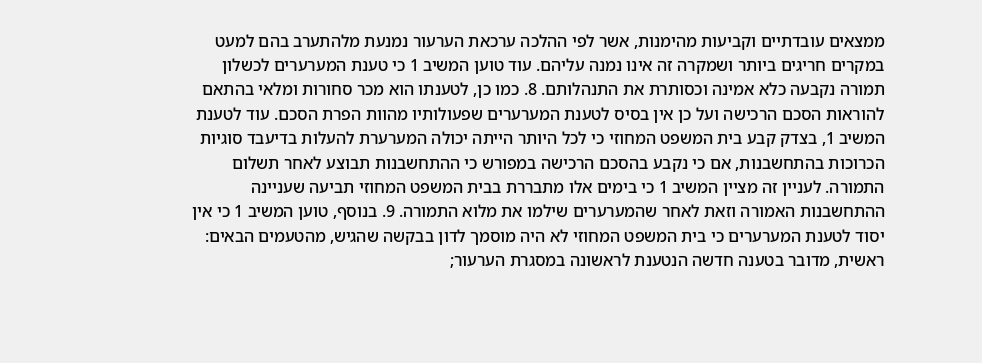ממצאים עובדתיים וקביעות מהימנות, אשר לפי ההלכה ערכאת הערעור נמנעת מלהתערב בהם למעט במקרים חריגים ביותר ושמקרה זה אינו נמנה עליהם. עוד טוען המשיב 1 כי טענת המערערים לכשלון תמורה נקבעה כלא אמינה וכסותרת את התנהלותם. 8. כמו כן, לטענתו הוא מכר סחורות ומלאי בהתאם להוראות הסכם הרכישה ועל כן אין בסיס לטענת המערערים שפעולותיו מהוות הפרת הסכם. עוד לטענת המשיב 1, בצדק קבע בית המשפט המחוזי כי לכל היותר הייתה יכולה המערערת להעלות בדיעבד סוגיות הכרוכות בהתחשבנות, אם כי נקבע בהסכם הרכישה במפורש כי ההתחשבנות תבוצע לאחר תשלום התמורה. לעניין זה מציין המשיב 1 כי בימים אלו מתבררת בבית המשפט המחוזי תביעה שעניינה ההתחשבנות האמורה וזאת לאחר שהמערערים שילמו את מלוא התמורה. 9. בנוסף, טוען המשיב 1 כי אין יסוד לטענת המערערים כי בית המשפט המחוזי לא היה מוסמך לדון בבקשה שהגיש, מהטעמים הבאים: ראשית, מדובר בטענה חדשה הנטענת לראשונה במסגרת הערעור;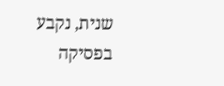שנית, נקבע בפסיקה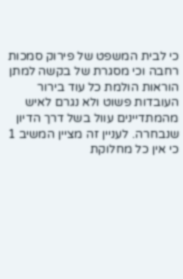כי לבית המשפט של פירוק סמכות רחבה וכי מסגרת של בקשה למתן הוראות הולמת כל עוד בירור העובדות פשוט ולא נגרם לאיש מהמתדיינים עוול בשל דרך הדיון שנבחרה. לעניין זה מציין המשיב 1 כי אין כל מחלוקת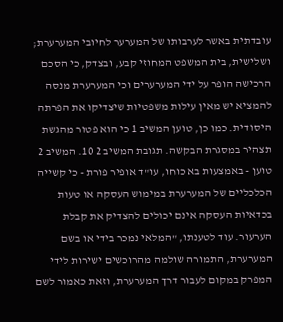עובדתית באשר לערבותו של המערער לחיובי המערערת; ושלישית, בית המשפט המחוזי קבע, ובצדק, כי הסכם הרכישה הופר על ידי המערערים וכי המערערת מנסה להמציא יש מאין עילות משפטיות שיצדיקו את הפרתה היסודית. כמו כן, טוען המשיב 1 כי הוא פטור מהגשת תצהיר במסגרת הבקשה. תגובת המשיב 2 10. המשיב 2 טוען - באמצעות בא כוחו, עו"ד אופיר פורת - כי קשייה הכלכליים של המערערת במימוש העסקה או טעות בכדאיות העסקה אינם יכולים להצדיק את קבלת הערעור. עוד לטענתו, "המלאי נמכר בידי או בשם המערערת, התמורה שולמה מהרוכשים ישירות לידי המפרק במקום לעבור דרך המערערת, וזאת כאמור לשם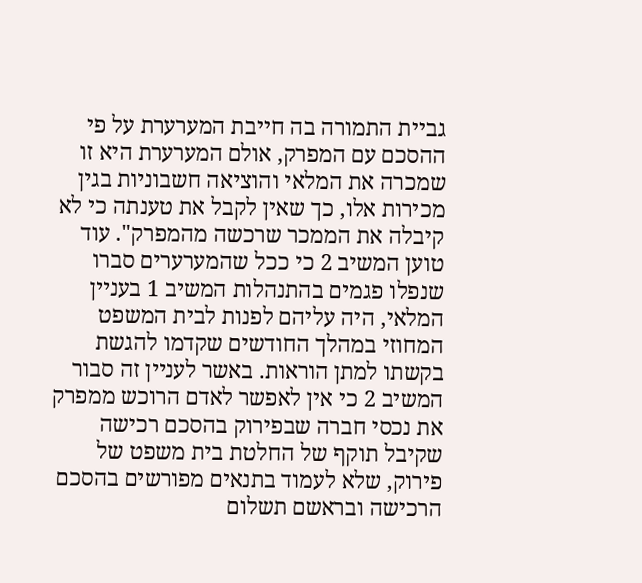גביית התמורה בה חייבת המערערת על פי ההסכם עם המפרק, אולם המערערת היא זו שמכרה את המלאי והוציאה חשבוניות בגין מכירות אלו, כך שאין לקבל את טענתה כי לא קיבלה את הממכר שרכשה מהמפרק". עוד טוען המשיב 2 כי ככל שהמערערים סברו שנפלו פגמים בהתנהלות המשיב 1 בעניין המלאי, היה עליהם לפנות לבית המשפט המחוזי במהלך החודשים שקדמו להגשת בקשתו למתן הוראות. באשר לעניין זה סבור המשיב 2 כי אין לאפשר לאדם הרוכש ממפרק את נכסי חברה שבפירוק בהסכם רכישה שקיבל תוקף של החלטת בית משפט של פירוק, שלא לעמוד בתנאים מפורשים בהסכם הרכישה ובראשם תשלום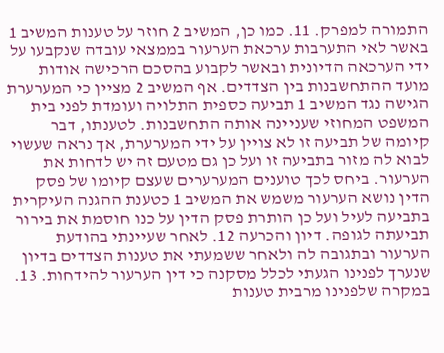התמורה למפרק. 11. כמו כן, המשיב 2 חוזר על טענות המשיב 1 באשר לאי התערבות ערכאת הערעור בממצאי עובדה שנקבעו על ידי הערכאה הדיונית ובאשר לקבוע בהסכם הרכישה אודות מועד ההתחשבנות בין הצדדים. אף המשיב 2 מציין כי המערערת הגישה נגד המשיב 1 תביעה כספית התלויה ועומדת לפני בית המשפט המחוזי שעניינה אותה התחשבנות. לטענתו, דבר קיומה של תביעה זו לא צויין על ידי המערערת, אך נראה שעשוי לבוא לה מזור בתביעה זו ועל כן גם מטעם זה יש לדחות את הערעור. ביחס לכך טוענים המערערים שעצם קיומו של פסק הדין נושא הערעור משמש את המשיב 1 כטענת ההגנה העיקרית בתביעה לעיל ועל כן הותרת פסק הדין על כנו חוסמת את בירור תביעתה לגופה. דיון והכרעה 12. לאחר שעיינתי בהודעת הערעור ובתגובה לה ולאחר ששמעתי את טענות הצדדים בדיון שנערך לפנינו הגעתי לכלל מסקנה כי דין הערעור להידחות. 13. במקרה שלפנינו מרבית טענות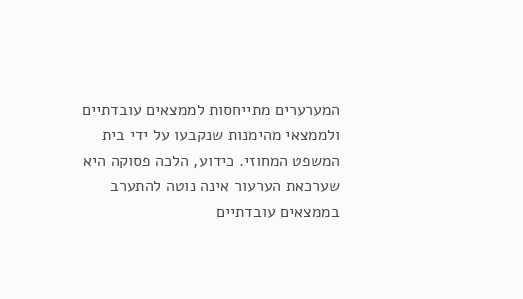המערערים מתייחסות לממצאים עובדתיים ולממצאי מהימנות שנקבעו על ידי בית המשפט המחוזי. כידוע, הלכה פסוקה היא שערכאת הערעור אינה נוטה להתערב בממצאים עובדתיים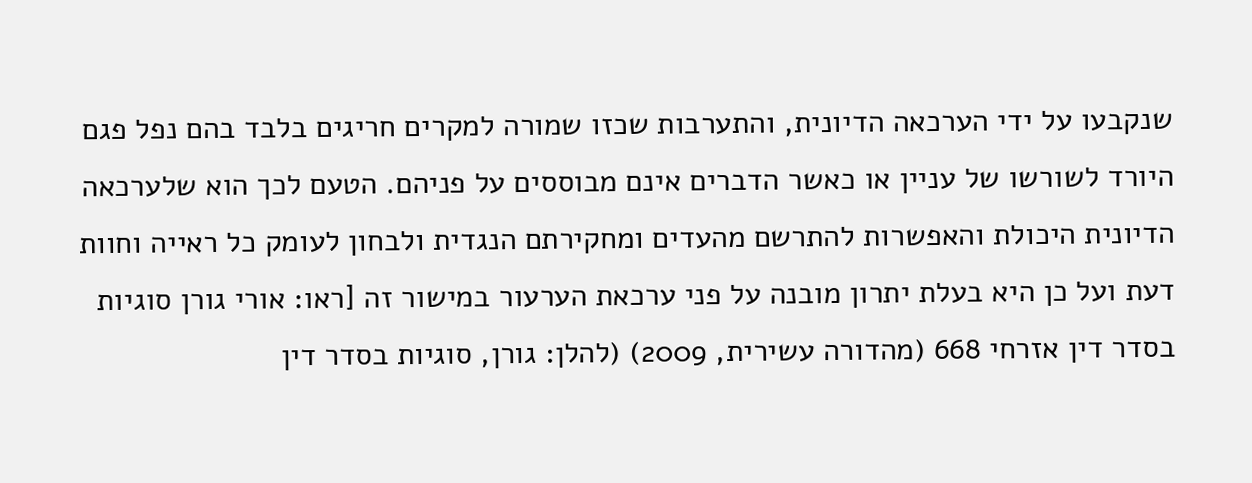שנקבעו על ידי הערכאה הדיונית, והתערבות שכזו שמורה למקרים חריגים בלבד בהם נפל פגם היורד לשורשו של עניין או כאשר הדברים אינם מבוססים על פניהם. הטעם לכך הוא שלערכאה הדיונית היכולת והאפשרות להתרשם מהעדים ומחקירתם הנגדית ולבחון לעומק כל ראייה וחוות דעת ועל כן היא בעלת יתרון מובנה על פני ערכאת הערעור במישור זה [ראו: אורי גורן סוגיות בסדר דין אזרחי 668 (מהדורה עשירית, 2009) (להלן: גורן, סוגיות בסדר דין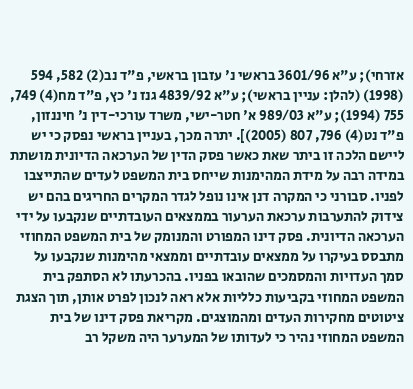אזרחי); ע"א 3601/96 בראשי נ' עזבון בראשי, פ"ד נב(2) 582, 594 (1998) (להלן: עניין בראשי); ע"א 4839/92 גנז נ' כץ, פ"ד מח(4) 749, 755 (1994); ע"א 989/03 א' חטר-ישי, משרד עורכי-דין נ' חיננזון, פ"ד נט(4) 796, 807 (2005)]. יתרה מכך, בעניין בראשי נפסק כי יש ליישם הלכה זו ביתר שאת כאשר פסק הדין של הערכאה הדיונית מושתת במידה רבה על מידת המהימנות שייחס בית המשפט לעדים שהתייצבו לפניו. סבורני כי המקרה דנן אינו נופל לגדר המקרים החריגים בהם יש צידוק להתערבות ערכאת הערעור בממצאים העובדתיים שנקבעו על ידי הערכאה הדיונית. פסק דינו המפורט והמנומק של בית המשפט המחוזי מתבסס בעיקרו על ממצאים עובדתיים וממצאי מהימנות שנקבעו על סמך העדויות והמסמכים שהובאו בפניו. בהכרעתו לא הסתפק בית המשפט המחוזי בקביעות כלליות אלא ראה לנכון לפרט אותן, תוך הצגת ציטוטים מחקירות העדים ומהמוצגים. מקריאת פסק דינו של בית המשפט המחוזי נהיר כי לעדותו של המערער היה משקל רב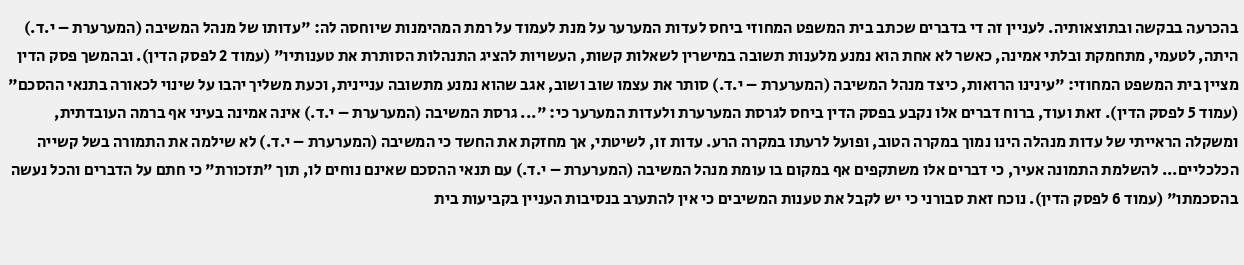בהכרעה בבקשה ובתוצאותיה. לעניין זה די בדברים שכתב בית המשפט המחוזי ביחס לעדות המערער על מנת לעמוד על רמת המהימנות שיוחסה לה: "עדותו של מנהל המשיבה (המערערת – י.ד.) היתה, לטעמי, מתחמקת ובלתי אמינה, כאשר לא אחת הוא נמנע מלענות תשובה במישרין לשאלות קשות, העשויות להציג התנהלות הסותרת את טענותיו" (עמוד 2 לפסק הדין). ובהמשך פסק הדין מציין בית המשפט המחוזי: "עינינו הרואות, כיצד מנהל המשיבה (המערערת – י.ד.) סותר את עצמו שוב ושוב, אגב שהוא נמנע מתשובה עניינית, וכעת משליך יהבו על שינוי לכאורה בתנאי ההסכם" (עמוד 5 לפסק הדין). זאת ועוד, ברוח דברים אלו נקבע בפסק הדין ביחס לגרסת המערערת ולעדות המערער כי: "... גרסת המשיבה (המערערת – י.ד.) אינה אמינה בעיני אף ברמה העובדתית, ומשקלה הראייתי של עדות מנהלה הינו נמוך במקרה הטוב, ופועל לרעתו במקרה הרע. עדות זו, לשיטתי, אך מחזקת את החשד כי המשיבה (המערערת – י.ד.) לא שילמה את התמורה בשל קשייה הכלכליים... להשלמת התמונה אעיר, כי דברים אלו משתקפים אף במקום בו עומת מנהל המשיבה (המערערת – י.ד.) עם תנאי ההסכם שאינם נוחים לו, תוך "תזכורת" כי חתם על הדברים והכל נעשה בהסכמתו" (עמוד 6 לפסק הדין). נוכח זאת סבורני כי יש לקבל את טענות המשיבים כי אין להתערב בנסיבות העניין בקביעות בית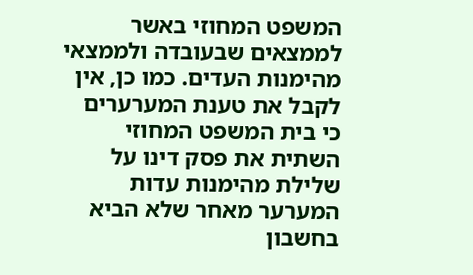המשפט המחוזי באשר לממצאים שבעובדה ולממצאי מהימנות העדים. כמו כן, אין לקבל את טענת המערערים כי בית המשפט המחוזי השתית את פסק דינו על שלילת מהימנות עדות המערער מאחר שלא הביא בחשבון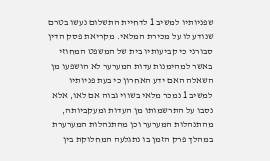שפניותיו למשיב 1 לדחיית התשלום נעשו בטרם שנודע לו על מכירת המלאי. מקריאת פסק הדין סבורני כי קביעותיו בית של המשפט המחוזי באשר למהימנות עדות המערער לא הושפעו מן השאלה האם ידע האחרון כי בעת פניותיו למשיב 1 נמכר מלאי בשווי גבוה אם לאו, אלא נסבו על התרשמותו מן העדות ומעקביותה, מהתנהלות המערער וכן מהתנהלות המערערת במהלך פרק הזמן בו נתגלעה המחלוקת בין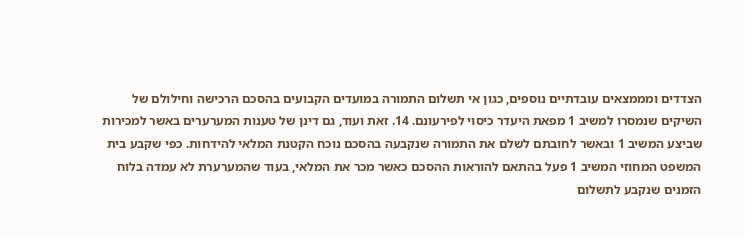הצדדים ומממצאים עובדתיים נוספים, כגון אי תשלום התמורה במועדים הקבועים בהסכם הרכישה וחילולם של השיקים שנמסרו למשיב 1 מפאת היעדר כיסוי לפירעונם. 14. זאת ועוד, גם דינן של טענות המערערים באשר למכירות שביצע המשיב 1 ובאשר לחובתם לשלם את התמורה שנקבעה בהסכם נוכח הקטנת המלאי להידחות. כפי שקבע בית המשפט המחוזי המשיב 1 פעל בהתאם להוראות ההסכם כאשר מכר את המלאי, בעוד שהמערערת לא עמדה בלוח הזמנים שנקבע לתשלום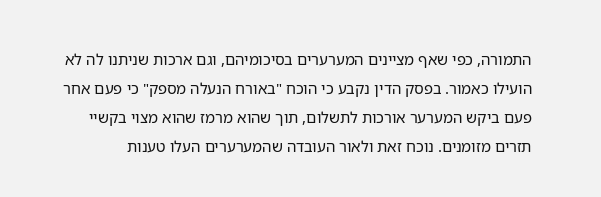התמורה, כפי שאף מציינים המערערים בסיכומיהם, וגם ארכות שניתנו לה לא הועילו כאמור. בפסק הדין נקבע כי הוכח "באורח הנעלה מספק" כי פעם אחר פעם ביקש המערער אורכות לתשלום, תוך שהוא מרמז שהוא מצוי בקשיי תזרים מזומנים. נוכח זאת ולאור העובדה שהמערערים העלו טענות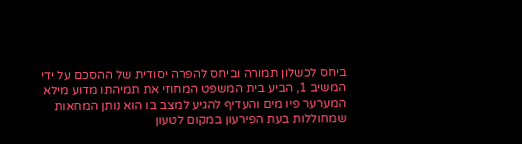ביחס לכשלון תמורה וביחס להפרה יסודית של ההסכם על ידי המשיב 1, הביע בית המשפט המחוזי את תמיהתו מדוע מילא המערער פיו מים והעדיף להגיע למצב בו הוא נותן המחאות שמחוללות בעת הפירעון במקום לטעון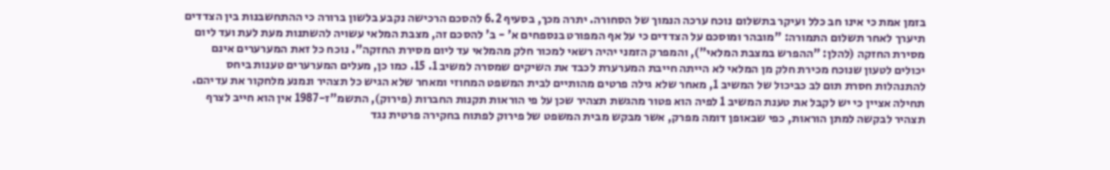בזמן אמת כי אינו חב כלל ועיקר בתשלום נוכח ערכה הנמוך של הסחורה. יתרה מכך, בסעיף 6.2 להסכם הרכישה נקבע בלשון ברורה כי ההתחשבנות בין הצדדים תיערך לאחר תשלום התמורה: "מובהר ומוסכם על הצדדים כי על אף המפורט בנספחים א' - ב' להסכם זה, מצבת המלאי עשויה להשתנות מעת לעת ועד ליום מסירת החזקה (להלן: "ההפרש במצבת המלאי"), והמפרק הזמני יהיה רשאי למכור חלק מהמלאי עד ליום מסירת החזקה". נוכח כל זאת המערערים אינם יכולים לטעון שנוכח מכירת חלק מן המלאי לא הייתה חייבת המערערת לכבד את השיקים שמסרה למשיב 1. 15. כמו כן, מעלים המערערים טענות ביחס להתנהלות חסרת תום לב כביכול של המשיב 1, מאחר שלא גילה פרטים מהותיים לבית המשפט המחוזי ומאחר שלא הגיש כל תצהיר ונמנע מלחקור את עדיהם. תחילה אציין כי יש לקבל את טענת המשיב 1 לפיה הוא פטור מהגשת תצהיר שכן על פי הוראות תקנות החברות (פירוק), התשמ"ז-1987 אין הוא חייב לצרף תצהיר לבקשה למתן הוראות, כפי שבאופן דומה מפרק, אשר מבקש מבית המשפט של פירוק לפתוח בחקירה פרטית נגד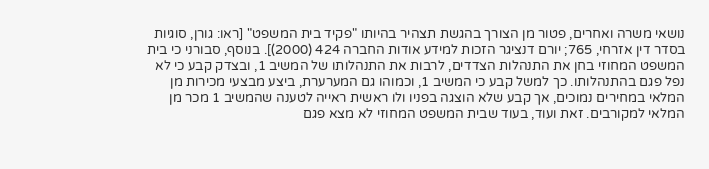נושאי משרה ואחרים, פטור מן הצורך בהגשת תצהיר בהיותו "פקיד בית המשפט" [ראו: גורן, סוגיות בסדר דין אזרחי, 765; יורם דנציגר הזכות למידע אודות החברה 424 (2000)]. בנוסף, סבורני כי בית המשפט המחוזי בחן את התנהלות הצדדים, לרבות את התנהלותו של המשיב 1, ובצדק קבע כי לא נפל פגם בהתנהלותו. כך למשל קבע כי המשיב 1, וכמוהו גם המערערת, ביצע מבצעי מכירות מן המלאי במחירים נמוכים, אך קבע שלא הוצגה בפניו ולו ראשית ראייה לטענה שהמשיב 1 מכר מן המלאי למקורבים. זאת ועוד, בעוד שבית המשפט המחוזי לא מצא פגם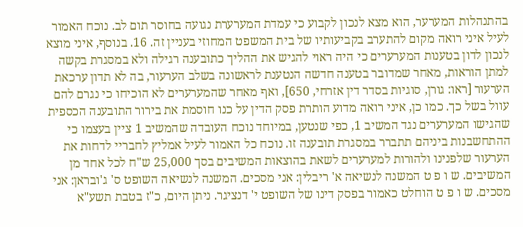בהתנהלות המערער, הוא מצא לנכון לקבוע כי עמדת המערערת נגועה בחוסר תום לב. נוכח האמור לעיל איני רואה מקום להתערב בקביעותיו של בית המשפט המחוזי בעניין זה. 16. בנוסף, איני מוצא לנכון לדון בטענות המערערים כי היה ראוי להגיש את ההליך כתובענה רגילה ולא במסגרת בקשה למתן הוראות, מאחר שמדובר בטענה חדשה הנטענת לראשונה בשלב הערעור, בה לא תדון ערכאת הערעור [ראו: גורן, סוגיות בסדר דין אזרחי, 650], ואף מאחר שהמערערים לא הוכיחו כי נגרם להם עוול בשל כך. כמו כן, איני רואה מדוע הותרת פסק הדין על כנו חוסמת את בירור התובענה הכספית שהגישו המערערים נגד המשיב 1, כפי שנטען, במיוחד נוכח העובדה שהמשיב 1 ציין בעצמו כי ההתחשבנות ביניהם תתברר במסגרת תובענה זו. נוכח כל האמור לעיל אמליץ לחבריי לדחות את הערעור שלפנינו ולהורות למערערים לשאת בהוצאות המשיבים בסך 25,000 ש"ח לכל אחד מן המשיבים. ש ו פ ט המשנה לנשיאה א' ריבלין: אני מסכים. המשנה לנשיאה השופט ס' ג'ובראן: אני מסכים. ש ו פ ט הוחלט כאמור בפסק דינו של השופט י' דנציגר. ניתן היום, כ"ז בטבת תשע"א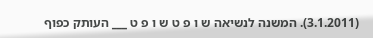(3.1.2011). המשנה לנשיאה ש ו פ ט ש ו פ ט ___ העותק כפוף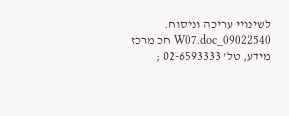לשינויי עריכה וניסוח. 09022540_W07.doc חכ מרכז מידע, טל' 02-6593333 ;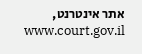אתר אינטרנט, www.court.gov.il